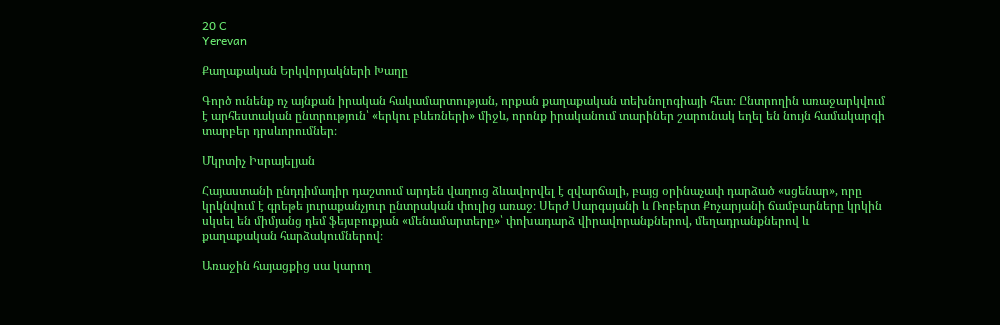20 C
Yerevan

Քաղաքական Երկվորյակների Խաղը

Գործ ունենք ոչ այնքան իրական հակամարտության, որքան քաղաքական տեխնոլոգիայի հետ։ Ընտրողին առաջարկվում է արհեստական ընտրություն՝ «երկու բևեռների» միջև, որոնք իրականում տարիներ շարունակ եղել են նույն համակարգի տարբեր դրսևորումներ։

Մկրտիչ Իսրայելյան

Հայաստանի ընդդիմադիր դաշտում արդեն վաղուց ձևավորվել է զվարճալի, բայց օրինաչափ դարձած «սցենար», որը կրկնվում է գրեթե յուրաքանչյուր ընտրական փուլից առաջ։ Սերժ Սարգսյանի և Ռոբերտ Քոչարյանի ճամբարները կրկին սկսել են միմյանց դեմ ֆեյսբուքյան «մենամարտերը»՝ փոխադարձ վիրավորանքներով, մեղադրանքներով և քաղաքական հարձակումներով։

Առաջին հայացքից սա կարող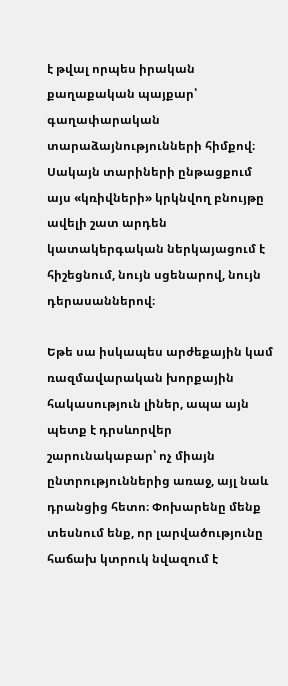է թվալ որպես իրական քաղաքական պայքար՝ գաղափարական տարաձայնությունների հիմքով։ Սակայն տարիների ընթացքում այս «կռիվների» կրկնվող բնույթը ավելի շատ արդեն  կատակերգական ներկայացում է հիշեցնում, նույն սցենարով, նույն դերասաններով։

Եթե սա իսկապես արժեքային կամ ռազմավարական խորքային հակասություն լիներ, ապա այն պետք է դրսևորվեր շարունակաբար՝ ոչ միայն ընտրություններից առաջ, այլ նաև դրանցից հետո։ Փոխարենը մենք տեսնում ենք, որ լարվածությունը հաճախ կտրուկ նվազում է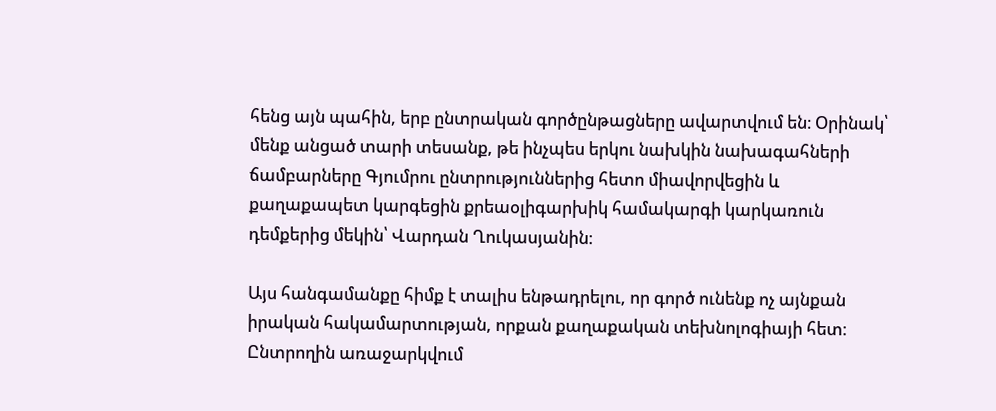հենց այն պահին, երբ ընտրական գործընթացները ավարտվում են։ Օրինակ՝ մենք անցած տարի տեսանք, թե ինչպես երկու նախկին նախագահների ճամբարները Գյումրու ընտրություններից հետո միավորվեցին և քաղաքապետ կարգեցին քրեաօլիգարխիկ համակարգի կարկառուն դեմքերից մեկին՝ Վարդան Ղուկասյանին։

Այս հանգամանքը հիմք է տալիս ենթադրելու, որ գործ ունենք ոչ այնքան իրական հակամարտության, որքան քաղաքական տեխնոլոգիայի հետ։ Ընտրողին առաջարկվում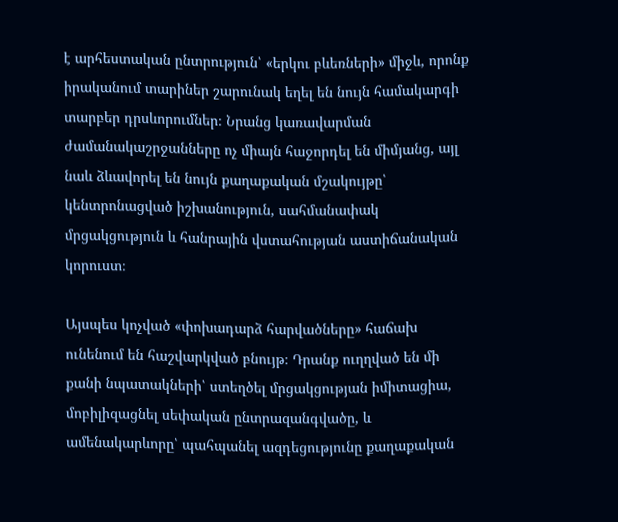է արհեստական ընտրություն՝ «երկու բևեռների» միջև, որոնք իրականում տարիներ շարունակ եղել են նույն համակարգի տարբեր դրսևորումներ։ Նրանց կառավարման ժամանակաշրջանները ոչ միայն հաջորդել են միմյանց, այլ նաև ձևավորել են նույն քաղաքական մշակույթը՝ կենտրոնացված իշխանություն, սահմանափակ մրցակցություն և հանրային վստահության աստիճանական կորուստ։

Այսպես կոչված «փոխադարձ հարվածները» հաճախ ունենում են հաշվարկված բնույթ։ Դրանք ուղղված են մի քանի նպատակների՝ ստեղծել մրցակցության իմիտացիա, մոբիլիզացնել սեփական ընտրազանգվածը, և ամենակարևորը՝ պահպանել ազդեցությունը քաղաքական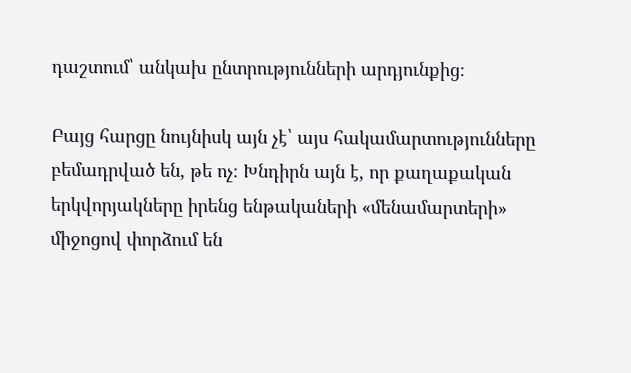դաշտում՝ անկախ ընտրությունների արդյունքից։

Բայց հարցը նույնիսկ այն չէ՝ այս հակամարտությունները բեմադրված են, թե ոչ։ Խնդիրն այն է, որ քաղաքական երկվորյակները իրենց ենթակաների «մենամարտերի» միջոցով փորձում են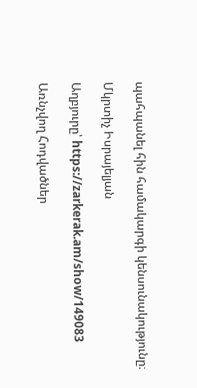պահպանել հին համակարգի կենսունակությունը։

Մկրտիչ Իսրայելյան

Աղբյուրը՝ https://zarkerak.am/show/149083

Առնչվող Հոդվածներ